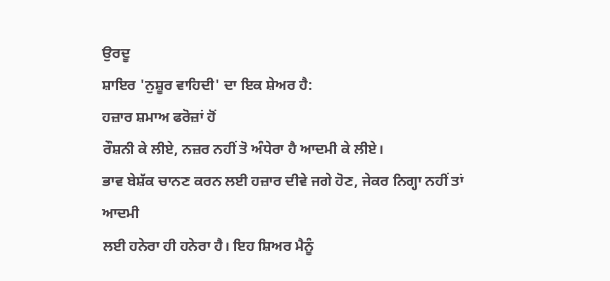ਉਰਦੂ
ਸ਼ਾਇਰ 'ਨੁਸ਼ੂਰ ਵਾਹਿਦੀ' ਦਾ ਇਕ ਸ਼ੇਅਰ ਹੈ:
ਹਜ਼ਾਰ ਸ਼ਮਾਅ ਫਰੋਜ਼ਾਂ ਹੋਂ
ਰੌਸ਼ਨੀ ਕੇ ਲੀਏ, ਨਜ਼ਰ ਨਹੀਂ ਤੋ ਅੰਧੇਰਾ ਹੈ ਆਦਮੀ ਕੇ ਲੀਏ।
ਭਾਵ ਬੇਸ਼ੱਕ ਚਾਨਣ ਕਰਨ ਲਈ ਹਜ਼ਾਰ ਦੀਵੇ ਜਗੇ ਹੋਣ, ਜੇਕਰ ਨਿਗ੍ਹਾ ਨਹੀਂ ਤਾਂ ਆਦਮੀ
ਲਈ ਹਨੇਰਾ ਹੀ ਹਨੇਰਾ ਹੈ। ਇਹ ਸ਼ਿਅਰ ਮੈਨੂੰ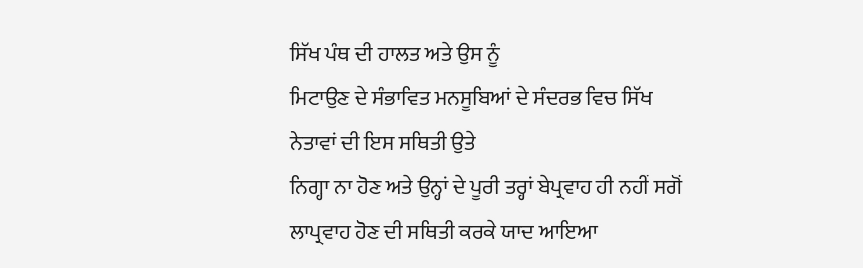ਸਿੱਖ ਪੰਥ ਦੀ ਹਾਲਤ ਅਤੇ ਉਸ ਨੂੰ
ਮਿਟਾਉਣ ਦੇ ਸੰਭਾਵਿਤ ਮਨਸੂਬਿਆਂ ਦੇ ਸੰਦਰਭ ਵਿਚ ਸਿੱਖ ਨੇਤਾਵਾਂ ਦੀ ਇਸ ਸਥਿਤੀ ਉਤੇ
ਨਿਗ੍ਹਾ ਨਾ ਹੋਣ ਅਤੇ ਉਨ੍ਹਾਂ ਦੇ ਪੂਰੀ ਤਰ੍ਹਾਂ ਬੇਪ੍ਰਵਾਹ ਹੀ ਨਹੀਂ ਸਗੋਂ
ਲਾਪ੍ਰਵਾਹ ਹੋਣ ਦੀ ਸਥਿਤੀ ਕਰਕੇ ਯਾਦ ਆਇਆ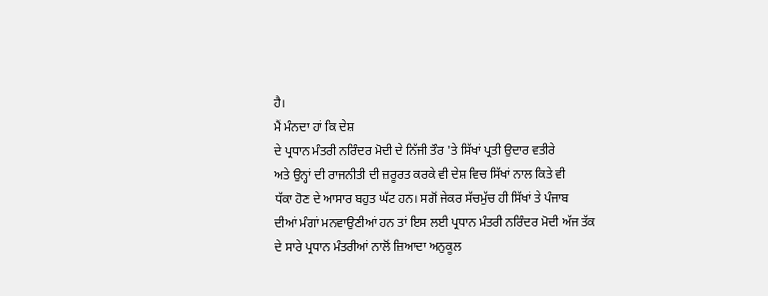ਹੈ।
ਮੈਂ ਮੰਨਦਾ ਹਾਂ ਕਿ ਦੇਸ਼
ਦੇ ਪ੍ਰਧਾਨ ਮੰਤਰੀ ਨਰਿੰਦਰ ਮੋਦੀ ਦੇ ਨਿੱਜੀ ਤੌਰ 'ਤੇ ਸਿੱਖਾਂ ਪ੍ਰਤੀ ਉਦਾਰ ਵਤੀਰੇ
ਅਤੇ ਉਨ੍ਹਾਂ ਦੀ ਰਾਜਨੀਤੀ ਦੀ ਜ਼ਰੂਰਤ ਕਰਕੇ ਵੀ ਦੇਸ਼ ਵਿਚ ਸਿੱਖਾਂ ਨਾਲ ਕਿਤੇ ਵੀ
ਧੱਕਾ ਹੋਣ ਦੇ ਆਸਾਰ ਬਹੁਤ ਘੱਟ ਹਨ। ਸਗੋਂ ਜੇਕਰ ਸੱਚਮੁੱਚ ਹੀ ਸਿੱਖਾਂ ਤੇ ਪੰਜਾਬ
ਦੀਆਂ ਮੰਗਾਂ ਮਨਵਾਉਣੀਆਂ ਹਨ ਤਾਂ ਇਸ ਲਈ ਪ੍ਰਧਾਨ ਮੰਤਰੀ ਨਰਿੰਦਰ ਮੋਦੀ ਅੱਜ ਤੱਕ
ਦੇ ਸਾਰੇ ਪ੍ਰਧਾਨ ਮੰਤਰੀਆਂ ਨਾਲੋਂ ਜ਼ਿਆਦਾ ਅਨੁਕੂਲ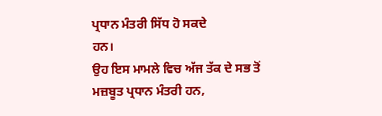ਪ੍ਰਧਾਨ ਮੰਤਰੀ ਸਿੱਧ ਹੋ ਸਕਦੇ
ਹਨ।
ਉਹ ਇਸ ਮਾਮਲੇ ਵਿਚ ਅੱਜ ਤੱਕ ਦੇ ਸਭ ਤੋਂ ਮਜ਼ਬੂਤ ਪ੍ਰਧਾਨ ਮੰਤਰੀ ਹਨ,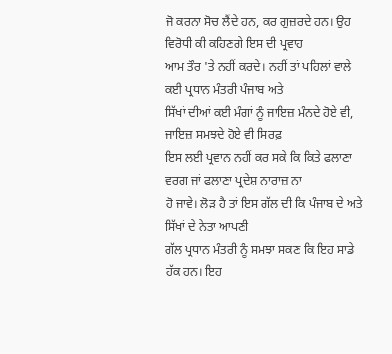ਜੋ ਕਰਨਾ ਸੋਚ ਲੈਂਦੇ ਹਨ, ਕਰ ਗੁਜ਼ਰਦੇ ਹਨ। ਉਹ ਵਿਰੋਧੀ ਕੀ ਕਹਿਣਗੇ ਇਸ ਦੀ ਪ੍ਰਵਾਹ
ਆਮ ਤੌਰ 'ਤੇ ਨਹੀਂ ਕਰਦੇ। ਨਹੀਂ ਤਾਂ ਪਹਿਲਾਂ ਵਾਲੇ ਕਈ ਪ੍ਰਧਾਨ ਮੰਤਰੀ ਪੰਜਾਬ ਅਤੇ
ਸਿੱਖਾਂ ਦੀਆਂ ਕਈ ਮੰਗਾਂ ਨੂੰ ਜਾਇਜ਼ ਮੰਨਦੇ ਹੋਏ ਵੀ, ਜਾਇਜ਼ ਸਮਝਦੇ ਹੋਏ ਵੀ ਸਿਰਫ਼
ਇਸ ਲਈ ਪ੍ਰਵਾਨ ਨਹੀਂ ਕਰ ਸਕੇ ਕਿ ਕਿਤੇ ਫਲਾਣਾ ਵਰਗ ਜਾਂ ਫਲਾਣਾ ਪ੍ਰਦੇਸ਼ ਨਾਰਾਜ਼ ਨਾ
ਹੋ ਜਾਵੇ। ਲੋੜ ਹੈ ਤਾਂ ਇਸ ਗੱਲ ਦੀ ਕਿ ਪੰਜਾਬ ਦੇ ਅਤੇ ਸਿੱਖਾਂ ਦੇ ਨੇਤਾ ਆਪਣੀ
ਗੱਲ ਪ੍ਰਧਾਨ ਮੰਤਰੀ ਨੂੰ ਸਮਝਾ ਸਕਣ ਕਿ ਇਹ ਸਾਡੇ ਹੱਕ ਹਨ। ਇਹ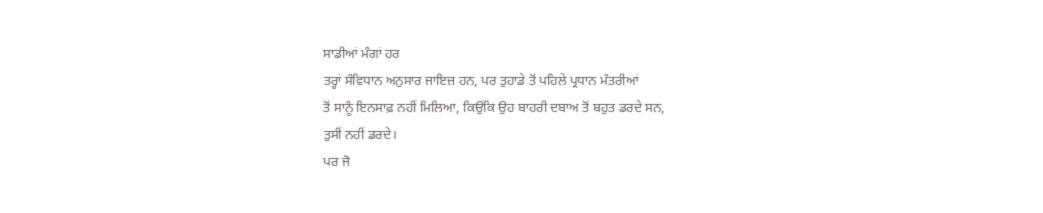ਸਾਡੀਆਂ ਮੰਗਾਂ ਹਰ
ਤਰ੍ਹਾਂ ਸੰਵਿਧਾਨ ਅਨੁਸਾਰ ਜਾਇਜ਼ ਹਨ, ਪਰ ਤੁਹਾਡੇ ਤੋਂ ਪਹਿਲੇ ਪ੍ਰਧਾਨ ਮੰਤਰੀਆਂ
ਤੋਂ ਸਾਨੂੰ ਇਨਸਾਫ਼ ਨਹੀਂ ਮਿਲਿਆ, ਕਿਉਂਕਿ ਉਹ ਬਾਹਰੀ ਦਬਾਅ ਤੋਂ ਬਹੁਤ ਡਰਦੇ ਸਨ,
ਤੁਸੀਂ ਨਹੀਂ ਡਰਦੇ।
ਪਰ ਜੋ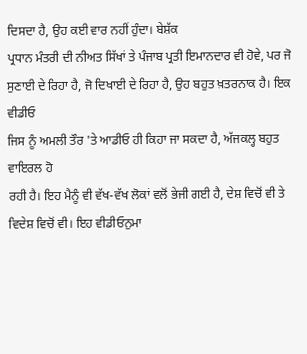ਦਿਸਦਾ ਹੈ, ਉਹ ਕਈ ਵਾਰ ਨਹੀਂ ਹੁੰਦਾ। ਬੇਸ਼ੱਕ
ਪ੍ਰਧਾਨ ਮੰਤਰੀ ਦੀ ਨੀਅਤ ਸਿੱਖਾਂ ਤੇ ਪੰਜਾਬ ਪ੍ਰਤੀ ਇਮਾਨਦਾਰ ਵੀ ਹੋਵੇ, ਪਰ ਜੋ
ਸੁਣਾਈ ਦੇ ਰਿਹਾ ਹੈ, ਜੋ ਦਿਖਾਈ ਦੇ ਰਿਹਾ ਹੈ, ਉਹ ਬਹੁਤ ਖ਼ਤਰਨਾਕ ਹੈ। ਇਕ ਵੀਡੀਓ
ਜਿਸ ਨੂੰ ਅਮਲੀ ਤੌਰ 'ਤੇ ਆਡੀਓ ਹੀ ਕਿਹਾ ਜਾ ਸਕਦਾ ਹੈ, ਅੱਜਕਲ੍ਹ ਬਹੁਤ ਵਾਇਰਲ ਹੋ
ਰਹੀ ਹੈ। ਇਹ ਮੈਨੂੰ ਵੀ ਵੱਖ-ਵੱਖ ਲੋਕਾਂ ਵਲੋਂ ਭੇਜੀ ਗਈ ਹੈ, ਦੇਸ਼ ਵਿਚੋਂ ਵੀ ਤੇ
ਵਿਦੇਸ਼ ਵਿਚੋਂ ਵੀ। ਇਹ ਵੀਡੀਓਨੁਮਾ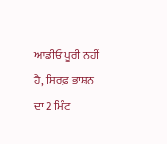ਆਡੀਓ ਪੂਰੀ ਨਹੀਂ ਹੈ, ਸਿਰਫ਼ ਭਾਸ਼ਨ ਦਾ 2 ਮਿੰਟ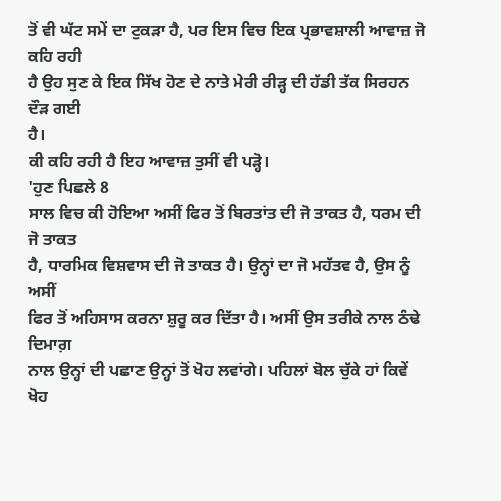ਤੋਂ ਵੀ ਘੱਟ ਸਮੇਂ ਦਾ ਟੁਕੜਾ ਹੈ, ਪਰ ਇਸ ਵਿਚ ਇਕ ਪ੍ਰਭਾਵਸ਼ਾਲੀ ਆਵਾਜ਼ ਜੋ ਕਹਿ ਰਹੀ
ਹੈ ਉਹ ਸੁਣ ਕੇ ਇਕ ਸਿੱਖ ਹੋਣ ਦੇ ਨਾਤੇ ਮੇਰੀ ਰੀੜ੍ਹ ਦੀ ਹੱਡੀ ਤੱਕ ਸਿਰਹਨ ਦੌੜ ਗਈ
ਹੈ।
ਕੀ ਕਹਿ ਰਹੀ ਹੈ ਇਹ ਆਵਾਜ਼ ਤੁਸੀਂ ਵੀ ਪੜ੍ਹੋ।
'ਹੁਣ ਪਿਛਲੇ 8
ਸਾਲ ਵਿਚ ਕੀ ਹੋਇਆ ਅਸੀਂ ਫਿਰ ਤੋਂ ਬਿਰਤਾਂਤ ਦੀ ਜੋ ਤਾਕਤ ਹੈ, ਧਰਮ ਦੀ ਜੋ ਤਾਕਤ
ਹੈ, ਧਾਰਮਿਕ ਵਿਸ਼ਵਾਸ ਦੀ ਜੋ ਤਾਕਤ ਹੈ। ਉਨ੍ਹਾਂ ਦਾ ਜੋ ਮਹੱਤਵ ਹੈ, ਉਸ ਨੂੰ ਅਸੀਂ
ਫਿਰ ਤੋਂ ਅਹਿਸਾਸ ਕਰਨਾ ਸ਼ੁਰੂ ਕਰ ਦਿੱਤਾ ਹੈ। ਅਸੀਂ ਉਸ ਤਰੀਕੇ ਨਾਲ ਠੰਢੇ ਦਿਮਾਗ਼
ਨਾਲ ਉਨ੍ਹਾਂ ਦੀ ਪਛਾਣ ਉਨ੍ਹਾਂ ਤੋਂ ਖੋਹ ਲਵਾਂਗੇ। ਪਹਿਲਾਂ ਬੋਲ ਚੁੱਕੇ ਹਾਂ ਕਿਵੇਂ
ਖੋਹ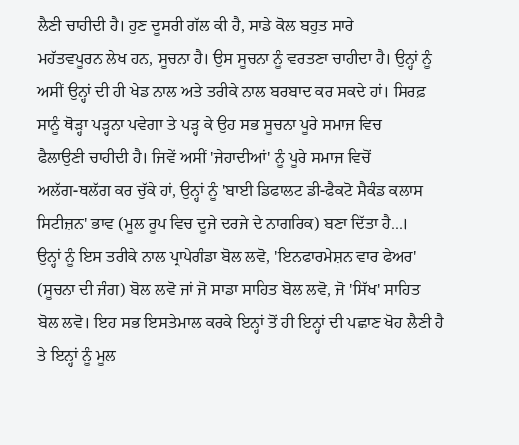ਲੈਣੀ ਚਾਹੀਦੀ ਹੈ। ਹੁਣ ਦੂਸਰੀ ਗੱਲ ਕੀ ਹੈ, ਸਾਡੇ ਕੋਲ ਬਹੁਤ ਸਾਰੇ
ਮਹੱਤਵਪੂਰਨ ਲੇਖ ਹਨ, ਸੂਚਨਾ ਹੈ। ਉਸ ਸੂਚਨਾ ਨੂੰ ਵਰਤਣਾ ਚਾਹੀਦਾ ਹੈ। ਉਨ੍ਹਾਂ ਨੂੰ
ਅਸੀਂ ਉਨ੍ਹਾਂ ਦੀ ਹੀ ਖੇਡ ਨਾਲ ਅਤੇ ਤਰੀਕੇ ਨਾਲ ਬਰਬਾਦ ਕਰ ਸਕਦੇ ਹਾਂ। ਸਿਰਫ਼
ਸਾਨੂੰ ਥੋੜ੍ਹਾ ਪੜ੍ਹਨਾ ਪਵੇਗਾ ਤੇ ਪੜ੍ਹ ਕੇ ਉਹ ਸਭ ਸੂਚਨਾ ਪੂਰੇ ਸਮਾਜ ਵਿਚ
ਫੈਲਾਉਣੀ ਚਾਹੀਦੀ ਹੈ। ਜਿਵੇਂ ਅਸੀਂ 'ਜੇਹਾਦੀਆਂ' ਨੂੰ ਪੂਰੇ ਸਮਾਜ ਵਿਚੋਂ
ਅਲੱਗ-ਥਲੱਗ ਕਰ ਚੁੱਕੇ ਹਾਂ, ਉਨ੍ਹਾਂ ਨੂੰ 'ਬਾਈ ਡਿਫਾਲਟ ਡੀ-ਫੈਕਟੋ ਸੈਕੰਡ ਕਲਾਸ
ਸਿਟੀਜ਼ਨ' ਭਾਵ (ਮੂਲ ਰੂਪ ਵਿਚ ਦੂਜੇ ਦਰਜੇ ਦੇ ਨਾਗਰਿਕ) ਬਣਾ ਦਿੱਤਾ ਹੈ...।
ਉਨ੍ਹਾਂ ਨੂੰ ਇਸ ਤਰੀਕੇ ਨਾਲ ਪ੍ਰਾਪੇਗੰਡਾ ਬੋਲ ਲਵੋ, 'ਇਨਫਾਰਮੇਸ਼ਨ ਵਾਰ ਫੇਅਰ'
(ਸੂਚਨਾ ਦੀ ਜੰਗ) ਬੋਲ ਲਵੋ ਜਾਂ ਜੋ ਸਾਡਾ ਸਾਹਿਤ ਬੋਲ ਲਵੋ, ਜੋ 'ਸਿੱਖ' ਸਾਹਿਤ
ਬੋਲ ਲਵੋ। ਇਹ ਸਭ ਇਸਤੇਮਾਲ ਕਰਕੇ ਇਨ੍ਹਾਂ ਤੋਂ ਹੀ ਇਨ੍ਹਾਂ ਦੀ ਪਛਾਣ ਖੋਹ ਲੈਣੀ ਹੈ
ਤੇ ਇਨ੍ਹਾਂ ਨੂੰ ਮੂਲ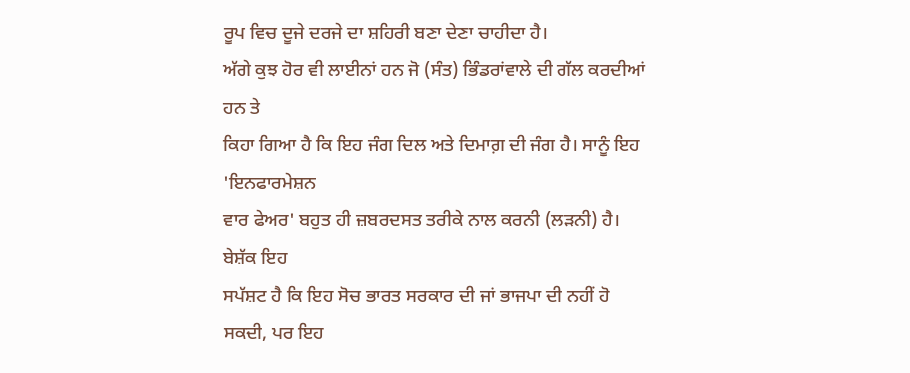ਰੂਪ ਵਿਚ ਦੂਜੇ ਦਰਜੇ ਦਾ ਸ਼ਹਿਰੀ ਬਣਾ ਦੇਣਾ ਚਾਹੀਦਾ ਹੈ।
ਅੱਗੇ ਕੁਝ ਹੋਰ ਵੀ ਲਾਈਨਾਂ ਹਨ ਜੋ (ਸੰਤ) ਭਿੰਡਰਾਂਵਾਲੇ ਦੀ ਗੱਲ ਕਰਦੀਆਂ ਹਨ ਤੇ
ਕਿਹਾ ਗਿਆ ਹੈ ਕਿ ਇਹ ਜੰਗ ਦਿਲ ਅਤੇ ਦਿਮਾਗ਼ ਦੀ ਜੰਗ ਹੈ। ਸਾਨੂੰ ਇਹ 'ਇਨਫਾਰਮੇਸ਼ਨ
ਵਾਰ ਫੇਅਰ' ਬਹੁਤ ਹੀ ਜ਼ਬਰਦਸਤ ਤਰੀਕੇ ਨਾਲ ਕਰਨੀ (ਲੜਨੀ) ਹੈ।
ਬੇਸ਼ੱਕ ਇਹ
ਸਪੱਸ਼ਟ ਹੈ ਕਿ ਇਹ ਸੋਚ ਭਾਰਤ ਸਰਕਾਰ ਦੀ ਜਾਂ ਭਾਜਪਾ ਦੀ ਨਹੀਂ ਹੋ ਸਕਦੀ, ਪਰ ਇਹ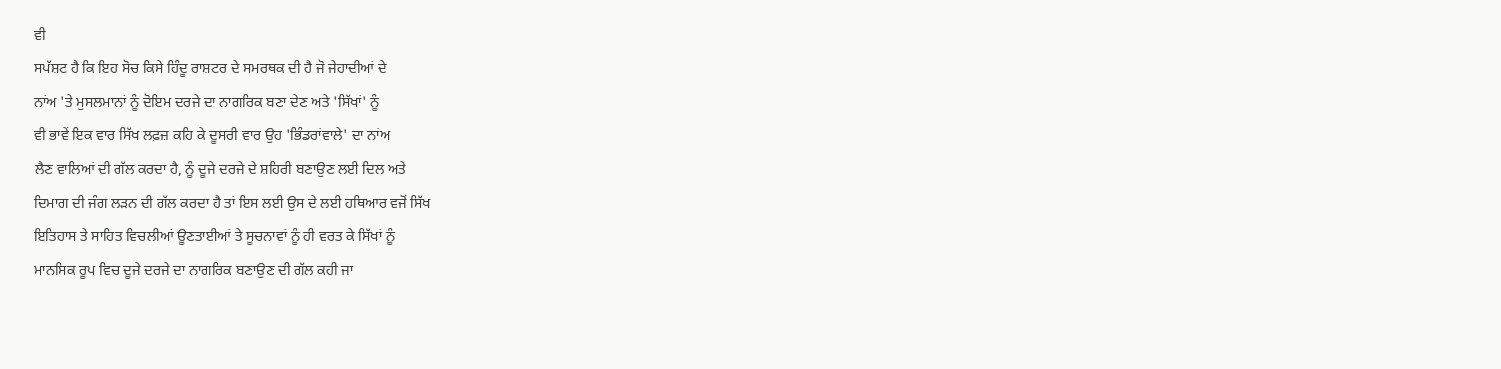ਵੀ
ਸਪੱਸ਼ਟ ਹੈ ਕਿ ਇਹ ਸੋਚ ਕਿਸੇ ਹਿੰਦੂ ਰਾਸ਼ਟਰ ਦੇ ਸਮਰਥਕ ਦੀ ਹੈ ਜੋ ਜੇਹਾਦੀਆਂ ਦੇ
ਨਾਂਅ 'ਤੇ ਮੁਸਲਮਾਨਾਂ ਨੂੰ ਦੋਇਮ ਦਰਜੇ ਦਾ ਨਾਗਰਿਕ ਬਣਾ ਦੇਣ ਅਤੇ 'ਸਿੱਖਾਂ' ਨੂੰ
ਵੀ ਭਾਵੇਂ ਇਕ ਵਾਰ ਸਿੱਖ ਲਫ਼ਜ਼ ਕਹਿ ਕੇ ਦੂਸਰੀ ਵਾਰ ਉਹ 'ਭਿੰਡਰਾਂਵਾਲੇ' ਦਾ ਨਾਂਅ
ਲੈਣ ਵਾਲਿਆਂ ਦੀ ਗੱਲ ਕਰਦਾ ਹੈ, ਨੂੰ ਦੂਜੇ ਦਰਜੇ ਦੇ ਸ਼ਹਿਰੀ ਬਣਾਉਣ ਲਈ ਦਿਲ ਅਤੇ
ਦਿਮਾਗ ਦੀ ਜੰਗ ਲੜਨ ਦੀ ਗੱਲ ਕਰਦਾ ਹੈ ਤਾਂ ਇਸ ਲਈ ਉਸ ਦੇ ਲਈ ਹਥਿਆਰ ਵਜੋਂ ਸਿੱਖ
ਇਤਿਹਾਸ ਤੇ ਸਾਹਿਤ ਵਿਚਲੀਆਂ ਊਣਤਾਈਆਂ ਤੇ ਸੂਚਨਾਵਾਂ ਨੂੰ ਹੀ ਵਰਤ ਕੇ ਸਿੱਖਾਂ ਨੂੰ
ਮਾਨਸਿਕ ਰੂਪ ਵਿਚ ਦੂਜੇ ਦਰਜੇ ਦਾ ਨਾਗਰਿਕ ਬਣਾਉਣ ਦੀ ਗੱਲ ਕਹੀ ਜਾ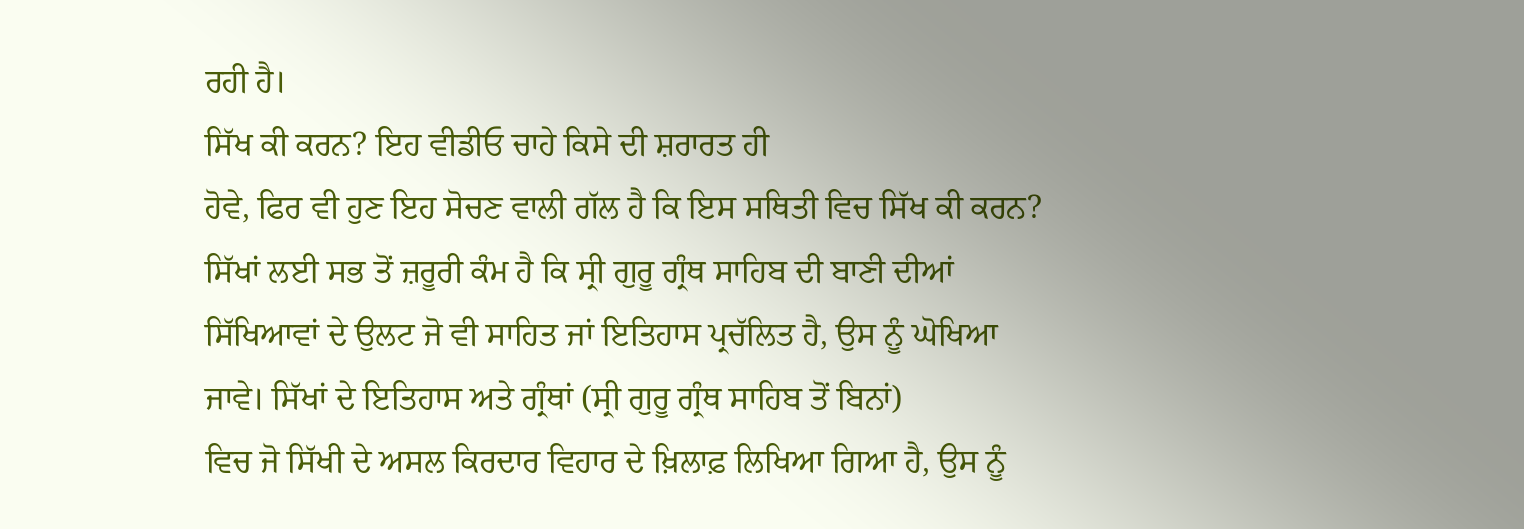ਰਹੀ ਹੈ।
ਸਿੱਖ ਕੀ ਕਰਨ? ਇਹ ਵੀਡੀਓ ਚਾਹੇ ਕਿਸੇ ਦੀ ਸ਼ਰਾਰਤ ਹੀ
ਹੋਵੇ, ਫਿਰ ਵੀ ਹੁਣ ਇਹ ਸੋਚਣ ਵਾਲੀ ਗੱਲ ਹੈ ਕਿ ਇਸ ਸਥਿਤੀ ਵਿਚ ਸਿੱਖ ਕੀ ਕਰਨ?
ਸਿੱਖਾਂ ਲਈ ਸਭ ਤੋਂ ਜ਼ਰੂਰੀ ਕੰਮ ਹੈ ਕਿ ਸ੍ਰੀ ਗੁਰੂ ਗ੍ਰੰਥ ਸਾਹਿਬ ਦੀ ਬਾਣੀ ਦੀਆਂ
ਸਿੱਖਿਆਵਾਂ ਦੇ ਉਲਟ ਜੋ ਵੀ ਸਾਹਿਤ ਜਾਂ ਇਤਿਹਾਸ ਪ੍ਰਚੱਲਿਤ ਹੈ, ਉਸ ਨੂੰ ਘੋਖਿਆ
ਜਾਵੇ। ਸਿੱਖਾਂ ਦੇ ਇਤਿਹਾਸ ਅਤੇ ਗ੍ਰੰਥਾਂ (ਸ੍ਰੀ ਗੁਰੂ ਗ੍ਰੰਥ ਸਾਹਿਬ ਤੋਂ ਬਿਨਾਂ)
ਵਿਚ ਜੋ ਸਿੱਖੀ ਦੇ ਅਸਲ ਕਿਰਦਾਰ ਵਿਹਾਰ ਦੇ ਖ਼ਿਲਾਫ਼ ਲਿਖਿਆ ਗਿਆ ਹੈ, ਉਸ ਨੂੰ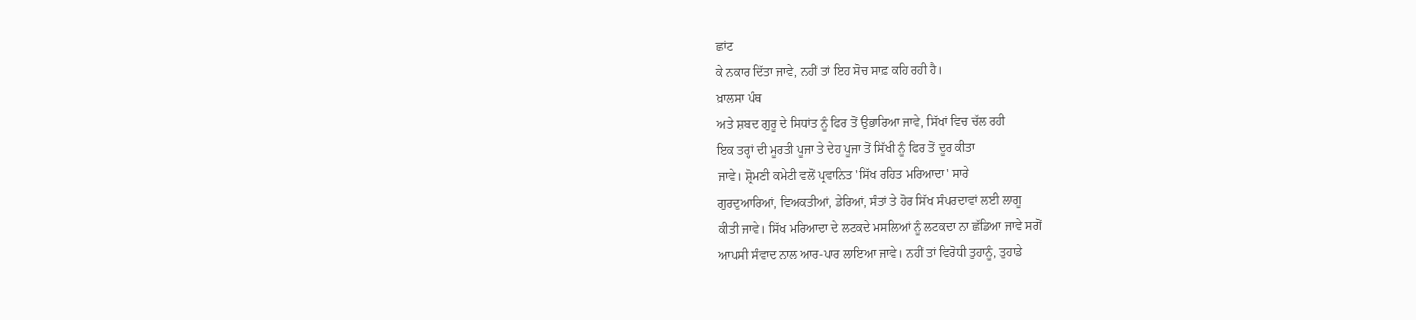ਛਾਂਟ
ਕੇ ਨਕਾਰ ਦਿੱਤਾ ਜਾਵੇ, ਨਹੀਂ ਤਾਂ ਇਹ ਸੋਚ ਸਾਫ਼ ਕਹਿ ਰਹੀ ਹੈ।
ਖ਼ਾਲਸਾ ਪੰਥ
ਅਤੇ ਸ਼ਬਦ ਗੁਰੂ ਦੇ ਸਿਧਾਂਤ ਨੂੰ ਫਿਰ ਤੋਂ ਉਭਾਰਿਆ ਜਾਵੇ, ਸਿੱਖਾਂ ਵਿਚ ਚੱਲ ਰਹੀ
ਇਕ ਤਰ੍ਹਾਂ ਦੀ ਮੂਰਤੀ ਪੂਜਾ ਤੇ ਦੇਹ ਪੂਜਾ ਤੋਂ ਸਿੱਖੀ ਨੂੰ ਫਿਰ ਤੋਂ ਦੂਰ ਕੀਤਾ
ਜਾਵੇ। ਸ਼੍ਰੋਮਣੀ ਕਮੇਟੀ ਵਲੋਂ ਪ੍ਰਵਾਨਿਤ 'ਸਿੱਖ ਰਹਿਤ ਮਰਿਆਦਾ' ਸਾਰੇ
ਗੁਰਦੁਆਰਿਆਂ, ਵਿਅਕਤੀਆਂ, ਡੇਰਿਆਂ, ਸੰਤਾਂ ਤੇ ਹੋਰ ਸਿੱਖ ਸੰਪਰਦਾਵਾਂ ਲਈ ਲਾਗੂ
ਕੀਤੀ ਜਾਵੇ। ਸਿੱਖ ਮਰਿਆਦਾ ਦੇ ਲਟਕਦੇ ਮਸਲਿਆਂ ਨੂੰ ਲਟਕਦਾ ਨਾ ਛੱਡਿਆ ਜਾਵੇ ਸਗੋਂ
ਆਪਸੀ ਸੰਵਾਦ ਨਾਲ ਆਰ-ਪਾਰ ਲਾਇਆ ਜਾਵੇ। ਨਹੀਂ ਤਾਂ ਵਿਰੋਧੀ ਤੁਹਾਨੂੰ, ਤੁਹਾਡੇ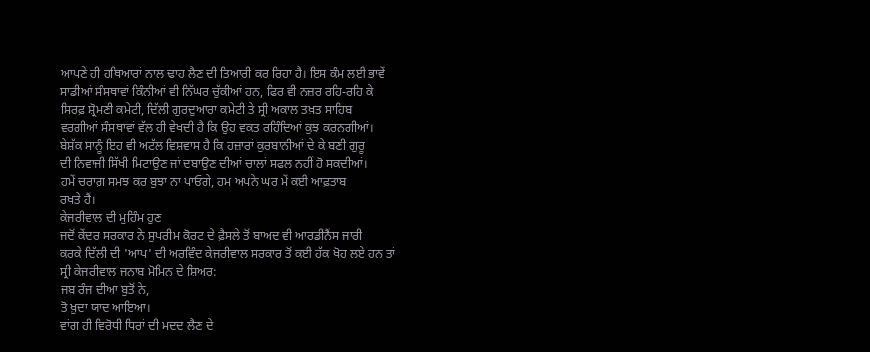ਆਪਣੇ ਹੀ ਹਥਿਆਰਾਂ ਨਾਲ ਢਾਹ ਲੈਣ ਦੀ ਤਿਆਰੀ ਕਰ ਰਿਹਾ ਹੈ। ਇਸ ਕੰਮ ਲਈ ਭਾਵੇਂ
ਸਾਡੀਆਂ ਸੰਸਥਾਵਾਂ ਕਿੰਨੀਆਂ ਵੀ ਨਿੱਘਰ ਚੁੱਕੀਆਂ ਹਨ, ਫਿਰ ਵੀ ਨਜ਼ਰ ਰਹਿ-ਰਹਿ ਕੇ
ਸਿਰਫ਼ ਸ਼੍ਰੋਮਣੀ ਕਮੇਟੀ, ਦਿੱਲੀ ਗੁਰਦੁਆਰਾ ਕਮੇਟੀ ਤੇ ਸ੍ਰੀ ਅਕਾਲ ਤਖ਼ਤ ਸਾਹਿਬ
ਵਰਗੀਆਂ ਸੰਸਥਾਵਾਂ ਵੱਲ ਹੀ ਵੇਖਦੀ ਹੈ ਕਿ ਉਹ ਵਕਤ ਰਹਿੰਦਿਆਂ ਕੁਝ ਕਰਨਗੀਆਂ।
ਬੇਸ਼ੱਕ ਸਾਨੂੰ ਇਹ ਵੀ ਅਟੱਲ ਵਿਸ਼ਵਾਸ ਹੈ ਕਿ ਹਜ਼ਾਰਾਂ ਕੁਰਬਾਨੀਆਂ ਦੇ ਕੇ ਬਣੀ ਗੁਰੂ
ਦੀ ਨਿਵਾਜੀ ਸਿੱਖੀ ਮਿਟਾਉਣ ਜਾਂ ਦਬਾਉਣ ਦੀਆਂ ਚਾਲਾਂ ਸਫਲ ਨਹੀਂ ਹੋ ਸਕਦੀਆਂ।
ਹਮੇਂ ਚਰਾਗ਼ ਸਮਝ ਕਰ ਬੁਝਾ ਨਾ ਪਾਓਗੇ, ਹਮ ਅਪਨੇ ਘਰ ਮੇਂ ਕਈ ਆਫ਼ਤਾਬ
ਰਖਤੇ ਹੈਂ।
ਕੇਜਰੀਵਾਲ ਦੀ ਮੁਹਿੰਮ ਹੁਣ
ਜਦੋਂ ਕੇਂਦਰ ਸਰਕਾਰ ਨੇ ਸੁਪਰੀਮ ਕੋਰਟ ਦੇ ਫ਼ੈਸਲੇ ਤੋਂ ਬਾਅਦ ਵੀ ਆਰਡੀਨੈਂਸ ਜਾਰੀ
ਕਰਕੇ ਦਿੱਲੀ ਦੀ 'ਆਪ' ਦੀ ਅਰਵਿੰਦ ਕੇਜਰੀਵਾਲ ਸਰਕਾਰ ਤੋਂ ਕਈ ਹੱਕ ਖੋਹ ਲਏ ਹਨ ਤਾਂ
ਸ੍ਰੀ ਕੇਜਰੀਵਾਲ ਜਨਾਬ ਮੋਮਿਨ ਦੇ ਸ਼ਿਅਰ:
ਜਬ ਰੰਜ ਦੀਆ ਬੁਤੋਂ ਨੇ,
ਤੋ ਖ਼ੁਦਾ ਯਾਦ ਆਇਆ।
ਵਾਂਗ ਹੀ ਵਿਰੋਧੀ ਧਿਰਾਂ ਦੀ ਮਦਦ ਲੈਣ ਦੇ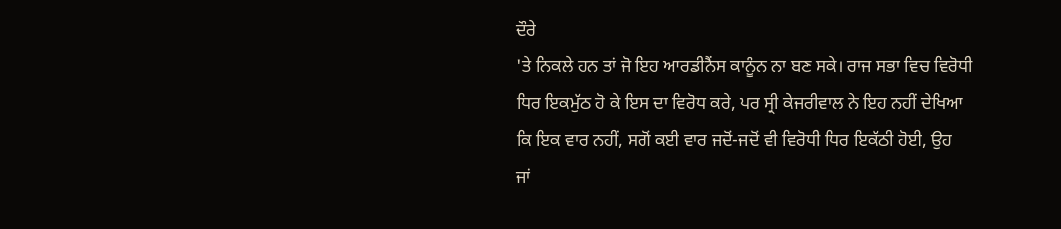ਦੌਰੇ
'ਤੇ ਨਿਕਲੇ ਹਨ ਤਾਂ ਜੋ ਇਹ ਆਰਡੀਨੈਂਸ ਕਾਨੂੰਨ ਨਾ ਬਣ ਸਕੇ। ਰਾਜ ਸਭਾ ਵਿਚ ਵਿਰੋਧੀ
ਧਿਰ ਇਕਮੁੱਠ ਹੋ ਕੇ ਇਸ ਦਾ ਵਿਰੋਧ ਕਰੇ, ਪਰ ਸ੍ਰੀ ਕੇਜਰੀਵਾਲ ਨੇ ਇਹ ਨਹੀਂ ਦੇਖਿਆ
ਕਿ ਇਕ ਵਾਰ ਨਹੀਂ, ਸਗੋਂ ਕਈ ਵਾਰ ਜਦੋਂ-ਜਦੋਂ ਵੀ ਵਿਰੋਧੀ ਧਿਰ ਇਕੱਠੀ ਹੋਈ, ਉਹ
ਜਾਂ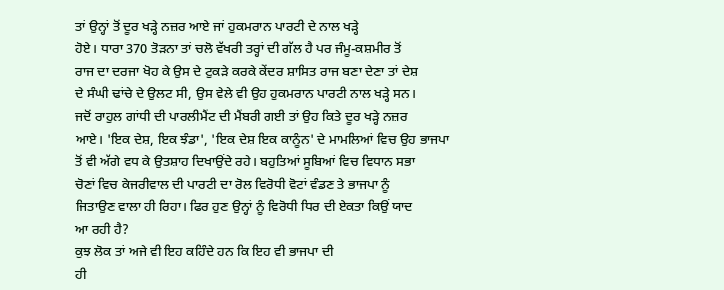ਤਾਂ ਉਨ੍ਹਾਂ ਤੋਂ ਦੂਰ ਖੜ੍ਹੇ ਨਜ਼ਰ ਆਏ ਜਾਂ ਹੁਕਮਰਾਨ ਪਾਰਟੀ ਦੇ ਨਾਲ ਖੜ੍ਹੇ
ਹੋਏ। ਧਾਰਾ 370 ਤੋੜਨਾ ਤਾਂ ਚਲੋ ਵੱਖਰੀ ਤਰ੍ਹਾਂ ਦੀ ਗੱਲ ਹੈ ਪਰ ਜੰਮੂ-ਕਸ਼ਮੀਰ ਤੋਂ
ਰਾਜ ਦਾ ਦਰਜਾ ਖੋਹ ਕੇ ਉਸ ਦੇ ਟੁਕੜੇ ਕਰਕੇ ਕੇਂਦਰ ਸ਼ਾਸਿਤ ਰਾਜ ਬਣਾ ਦੇਣਾ ਤਾਂ ਦੇਸ਼
ਦੇ ਸੰਘੀ ਢਾਂਚੇ ਦੇ ਉਲਟ ਸੀ, ਉਸ ਵੇਲੇ ਵੀ ਉਹ ਹੁਕਮਰਾਨ ਪਾਰਟੀ ਨਾਲ ਖੜ੍ਹੇ ਸਨ।
ਜਦੋਂ ਰਾਹੁਲ ਗਾਂਧੀ ਦੀ ਪਾਰਲੀਮੈਂਟ ਦੀ ਮੈਂਬਰੀ ਗਈ ਤਾਂ ਉਹ ਕਿਤੇ ਦੂਰ ਖੜ੍ਹੇ ਨਜ਼ਰ
ਆਏ। 'ਇਕ ਦੇਸ਼, ਇਕ ਝੰਡਾ', 'ਇਕ ਦੇਸ਼ ਇਕ ਕਾਨੂੰਨ' ਦੇ ਮਾਮਲਿਆਂ ਵਿਚ ਉਹ ਭਾਜਪਾ
ਤੋਂ ਵੀ ਅੱਗੇ ਵਧ ਕੇ ਉਤਸ਼ਾਹ ਦਿਖਾਉਂਦੇ ਰਹੇ। ਬਹੁਤਿਆਂ ਸੂਬਿਆਂ ਵਿਚ ਵਿਧਾਨ ਸਭਾ
ਚੋਣਾਂ ਵਿਚ ਕੇਜਰੀਵਾਲ ਦੀ ਪਾਰਟੀ ਦਾ ਰੋਲ ਵਿਰੋਧੀ ਵੋਟਾਂ ਵੰਡਣ ਤੇ ਭਾਜਪਾ ਨੂੰ
ਜਿਤਾਉਣ ਵਾਲਾ ਹੀ ਰਿਹਾ। ਫਿਰ ਹੁਣ ਉਨ੍ਹਾਂ ਨੂੰ ਵਿਰੋਧੀ ਧਿਰ ਦੀ ਏਕਤਾ ਕਿਉਂ ਯਾਦ
ਆ ਰਹੀ ਹੈ?
ਕੁਝ ਲੋਕ ਤਾਂ ਅਜੇ ਵੀ ਇਹ ਕਹਿੰਦੇ ਹਨ ਕਿ ਇਹ ਵੀ ਭਾਜਪਾ ਦੀ
ਹੀ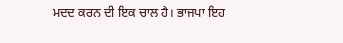ਮਦਦ ਕਰਨ ਦੀ ਇਕ ਚਾਲ ਹੈ। ਭਾਜਪਾ ਇਹ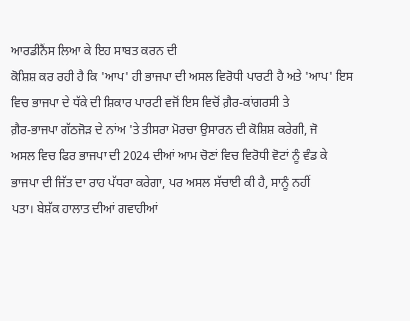ਆਰਡੀਨੈਂਸ ਲਿਆ ਕੇ ਇਹ ਸਾਬਤ ਕਰਨ ਦੀ
ਕੋਸ਼ਿਸ਼ ਕਰ ਰਹੀ ਹੈ ਕਿ 'ਆਪ' ਹੀ ਭਾਜਪਾ ਦੀ ਅਸਲ ਵਿਰੋਧੀ ਪਾਰਟੀ ਹੈ ਅਤੇ 'ਆਪ' ਇਸ
ਵਿਚ ਭਾਜਪਾ ਦੇ ਧੱਕੇ ਦੀ ਸ਼ਿਕਾਰ ਪਾਰਟੀ ਵਜੋਂ ਇਸ ਵਿਚੋਂ ਗ਼ੈਰ-ਕਾਂਗਰਸੀ ਤੇ
ਗ਼ੈਰ-ਭਾਜਪਾ ਗੱਠਜੋੜ ਦੇ ਨਾਂਅ 'ਤੇ ਤੀਸਰਾ ਮੋਰਚਾ ਉਸਾਰਨ ਦੀ ਕੋਸ਼ਿਸ਼ ਕਰੇਗੀ, ਜੋ
ਅਸਲ ਵਿਚ ਫਿਰ ਭਾਜਪਾ ਦੀ 2024 ਦੀਆਂ ਆਮ ਚੋਣਾਂ ਵਿਚ ਵਿਰੋਧੀ ਵੋਟਾਂ ਨੂੰ ਵੰਡ ਕੇ
ਭਾਜਪਾ ਦੀ ਜਿੱਤ ਦਾ ਰਾਹ ਪੱਧਰਾ ਕਰੇਗਾ, ਪਰ ਅਸਲ ਸੱਚਾਈ ਕੀ ਹੈ, ਸਾਨੂੰ ਨਹੀਂ
ਪਤਾ। ਬੇਸ਼ੱਕ ਹਾਲਾਤ ਦੀਆਂ ਗਵਾਹੀਆਂ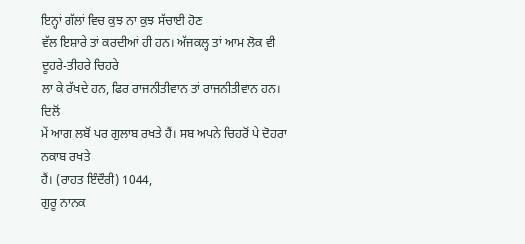ਇਨ੍ਹਾਂ ਗੱਲਾਂ ਵਿਚ ਕੁਝ ਨਾ ਕੁਝ ਸੱਚਾਈ ਹੋਣ
ਵੱਲ ਇਸ਼ਾਰੇ ਤਾਂ ਕਰਦੀਆਂ ਹੀ ਹਨ। ਅੱਜਕਲ੍ਹ ਤਾਂ ਆਮ ਲੋਕ ਵੀ ਦੂਹਰੇ-ਤੀਹਰੇ ਚਿਹਰੇ
ਲਾ ਕੇ ਰੱਖਦੇ ਹਨ, ਫਿਰ ਰਾਜਨੀਤੀਵਾਨ ਤਾਂ ਰਾਜਨੀਤੀਵਾਨ ਹਨ।
ਦਿਲੋਂ
ਮੇਂ ਆਗ ਲਬੋਂ ਪਰ ਗੁਲਾਬ ਰਖਤੇ ਹੈਂ। ਸਬ ਅਪਨੇ ਚਿਹਰੋਂ ਪੇ ਦੋਹਰਾ ਨਕਾਬ ਰਖਤੇ
ਹੈਂ। (ਰਾਹਤ ਇੰਦੌਰੀ) 1044,
ਗੁਰੂ ਨਾਨਕ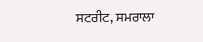ਸਟਰੀਟ, ਸਮਰਾਲਾ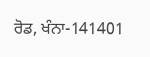ਰੋਡ, ਖੰਨਾ-141401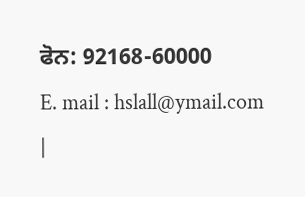ਫੋਨ: 92168-60000
E. mail : hslall@ymail.com
|